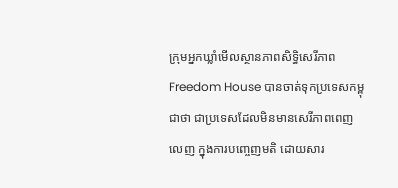ក្រុមអ្នកឃ្លាំមើលស្ថានភាពសិទ្ធិសេរីភាព Freedom House បានចាត់ទុកប្រទេសកម្ពុជាថា ជាប្រទេសដែលមិនមានសេរីភាពពេញលេញ ក្នុងការបញ្ចេញមតិ ដោយសារ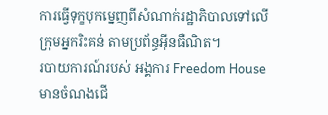ការធ្វើទុក្ខបុកម្នេញពីសំណាក់រដ្ឋាភិបាលទៅលើក្រុមអ្នករិះគន់ តាមប្រព័ន្ធអ៊ីនធឺណិត។
របាយការណ៍របស់ អង្គការ Freedom House មានចំណងជើ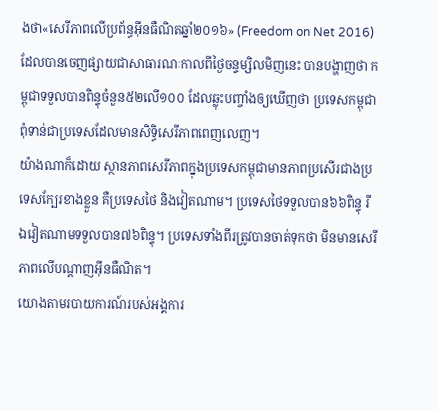ងថា«សេរីភាពលើប្រព័ន្ធអ៊ីនធឺណិតឆ្នាំ២០១៦» (Freedom on Net 2016) ដែលបានចេញផ្សាយជាសាធារណៈកាលពីថ្ងៃចន្ទម្សិលមិញនេះ បានបង្ហាញថា កម្ពុជាទទួលបានពិន្ទុចំនួន៥២លើ១០០ ដែលឆ្លុះបញ្ចាំងឲ្យឃើញថា ប្រទេសកម្ពុជាពុំទាន់ជាប្រទេសដែលមានសិទ្ធិសេរីភាពពេញលេញ។
យ៉ាងណាក៏ដោយ ស្ថានភាពសេរីភាពក្នុងប្រទេសកម្ពុជាមានភាពប្រសើរជាងប្រទេសក្បែរខាងខ្លួន គឺប្រទេសថៃ និងវៀតណាម។ ប្រទេសថៃទទួលបាន៦៦ពិន្ទុ រីឯវៀតណាមទទួលបាន៧៦ពិន្ទុ។ ប្រទេសទាំងពីរត្រូវបានចាត់ទុកថា មិនមានសេរីភាពលើបណ្ដាញអ៊ីនធឺណិត។
យោងតាមរបាយការណ៍របស់អង្គការ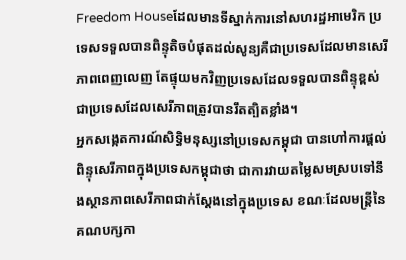Freedom Houseដែលមានទីស្នាក់ការនៅសហរដ្ឋអាមេរិក ប្រទេសទទួលបានពិន្ទុតិចបំផុតដល់សូន្យគឺជាប្រទេសដែលមានសេរីភាពពេញលេញ តែផ្ទុយមកវិញប្រទេសដែលទទួលបានពិន្ទុខ្ពស់ ជាប្រទេសដែលសេរីភាពត្រូវបានរឹតត្បិតខ្លាំង។
អ្នកសង្កេតការណ៍សិទ្ធិមនុស្សនៅប្រទេសកម្ពុជា បានហៅការផ្ដល់ពិន្ទុសេរីភាពក្នុងប្រទេសកម្ពុជាថា ជាការវាយតម្លៃសមស្របទៅនឹងស្ថានភាពសេរីភាពជាក់ស្ដែងនៅក្នុងប្រទេស ខណៈដែលមន្ត្រីនៃគណបក្សកា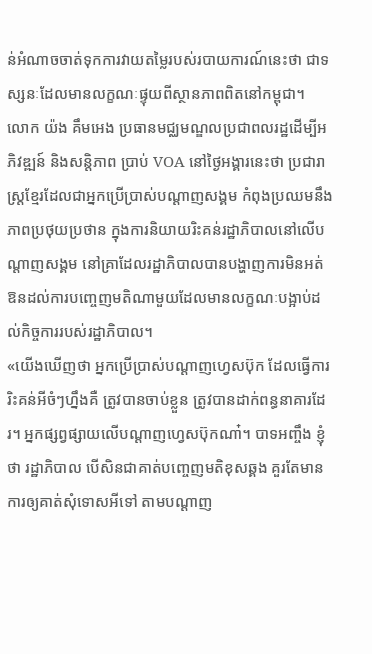ន់អំណាចចាត់ទុកការវាយតម្លៃរបស់របាយការណ៍នេះថា ជាទស្សនៈដែលមានលក្ខណៈផ្ទុយពីស្ថានភាពពិតនៅកម្ពុជា។
លោក យ៉ង គឹមអេង ប្រធានមជ្ឈមណ្ឌលប្រជាពលរដ្ឋដើម្បីអភិវឌ្ឍន៍ និងសនិ្តភាព ប្រាប់ VOA នៅថ្ងៃអង្គារនេះថា ប្រជារាស្ត្រខ្មែរដែលជាអ្នកប្រើប្រាស់បណ្ដាញសង្គម កំពុងប្រឈមនឹងភាពប្រថុយប្រថាន ក្នុងការនិយាយរិះគន់រដ្ឋាភិបាលនៅលើបណ្ដាញសង្គម នៅគ្រាដែលរដ្ឋាភិបាលបានបង្ហាញការមិនអត់ឱនដល់ការបញ្ចេញមតិណាមួយដែលមានលក្ខណៈបង្អាប់ដល់កិច្ចការរបស់រដ្ឋាភិបាល។
«យើងឃើញថា អ្នកប្រើប្រាស់បណ្ដាញហ្វេសប៊ុក ដែលធ្វើការរិះគន់អីចំៗហ្នឹងគឺ ត្រូវបានចាប់ខ្លួន ត្រូវបានដាក់ពន្ធនាគារដែរ។ អ្នកផ្សព្វផ្សាយលើបណ្ដាញហ្វេសប៊ុកណា៎។ បាទអញ្ចឹង ខ្ញុំថា រដ្ឋាភិបាល បើសិនជាគាត់បញ្ចេញមតិខុសឆ្គង គួរតែមានការឲ្យគាត់សុំទោសអីទៅ តាមបណ្ដាញ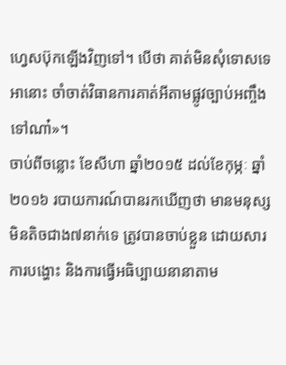ហ្វេសប៊ុកឡើងវិញទៅ។ បើថា គាត់មិនសុំទោសទេ អានោះ ចាំចាត់វិធានការគាត់អីតាមផ្លូវច្បាប់អញ្ចឹងទៅណា៎»។
ចាប់ពីចន្លោះ ខែសីហា ឆ្នាំ២០១៥ ដល់ខែកុម្ភៈ ឆ្នាំ២០១៦ របាយការណ៍បានរកឃើញថា មានមនុស្សមិនតិចជាង៧នាក់ទេ ត្រូវបានចាប់ខ្លួន ដោយសារការបង្ហោះ និងការធ្វើអធិប្បាយនានាតាម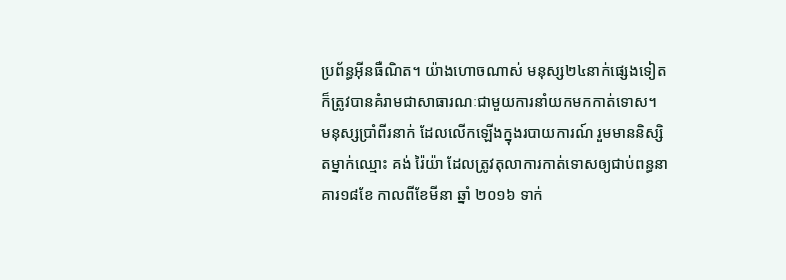ប្រព័ន្ធអ៊ីនធឺណិត។ យ៉ាងហោចណាស់ មនុស្ស២៤នាក់ផ្សេងទៀត ក៏ត្រូវបានគំរាមជាសាធារណៈជាមួយការនាំយកមកកាត់ទោស។
មនុស្សប្រាំពីរនាក់ ដែលលើកឡើងក្នុងរបាយការណ៍ រួមមាននិស្សិតម្នាក់ឈ្មោះ គង់ រ៉ៃយ៉ា ដែលត្រូវតុលាការកាត់ទោសឲ្យជាប់ពន្ធនាគារ១៨ខែ កាលពីខែមីនា ឆ្នាំ ២០១៦ ទាក់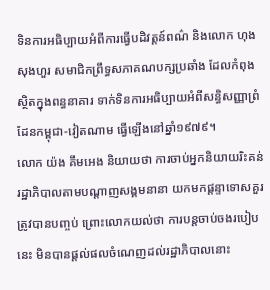ទិនការអធិប្បាយអំពីការធ្វើបដិវត្តន៍ពណ៌ និងលោក ហុង សុងហួរ សមាជិកព្រឹទ្ធសភាគណបក្សប្រឆាំង ដែលកំពុងស្ថិតក្នុងពន្ធនាគារ ទាក់ទិនការអធិប្បាយអំពីសន្ធិសញ្ញាព្រំដែនកម្ពុជា-វៀតណាម ធ្វើឡើងនៅឆ្នាំ១៩៧៩។
លោក យ៉ង គឹមអេង និយាយថា ការចាប់អ្នកនិយាយរិះគន់រដ្ឋាភិបាលតាមបណ្ដាញសង្គមនានា យកមកផ្ដន្ទាទោសគួរត្រូវបានបញ្ចប់ ព្រោះលោកយល់ថា ការបន្តចាប់ចងរបៀបនេះ មិនបានផ្តល់ផលចំណេញដល់រដ្ឋាភិបាលនោះ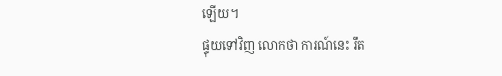ឡើយ។
ផ្ទុយទៅវិញ លោកថា ការណ៍នេះ រឹត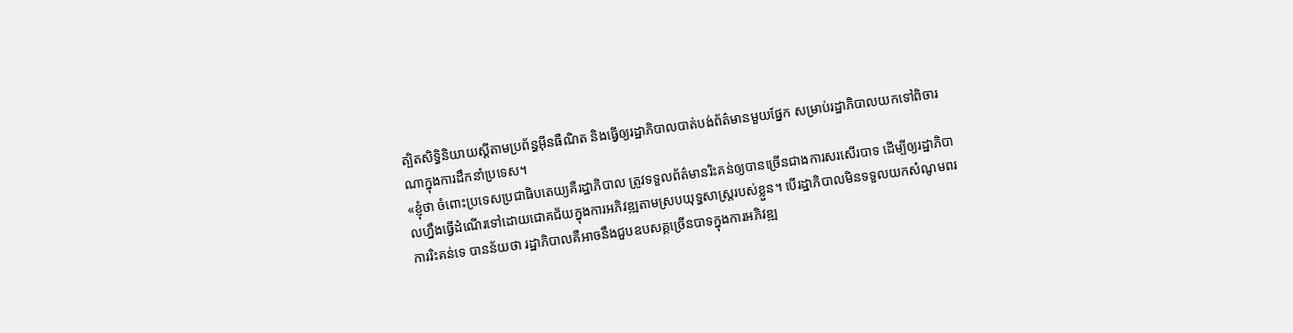ត្បិតសិទ្ធិនិយាយស្ដីតាមប្រព័ន្ធអ៊ីនធឺណិត និងធ្វើឲ្យរដ្ឋាភិបាលបាត់បង់ព័ត៌មានមួយផ្នែក សម្រាប់រដ្ឋាភិបាលយកទៅពិចារណាក្នុងការដឹកនាំប្រទេស។
«ខ្ញុំថា ចំពោះប្រទេសប្រជាធិបតេយ្យគឺរដ្ឋាភិបាល ត្រូវទទួលព័ត៌មានរិះគន់ឲ្យបានច្រើនជាងការសរសើរបាទ ដើម្បីឲ្យរដ្ឋាភិបាលហ្នឹងធ្វើដំណើរទៅដោយជោគជ័យក្នុងការអភិវឌ្ឍតាមស្របយុទ្ធសាស្ត្ររបស់ខ្លួន។ បើរដ្ឋាភិបាលមិនទទួលយកសំណូមពរ ការរិះគន់ទេ បានន័យថា រដ្ឋាភិបាលគឺអាចនឹងជួបឧបសគ្គច្រើនបាទក្នុងការអភិវឌ្ឍ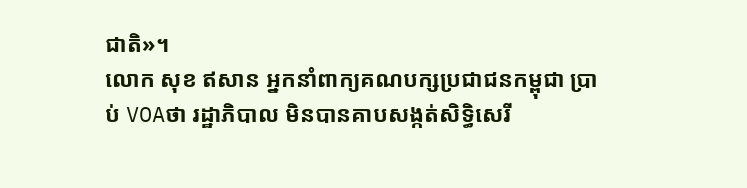ជាតិ»។
លោក សុខ ឥសាន អ្នកនាំពាក្យគណបក្សប្រជាជនកម្ពុជា ប្រាប់ VOAថា រដ្ឋាភិបាល មិនបានគាបសង្កត់សិទ្ធិសេរី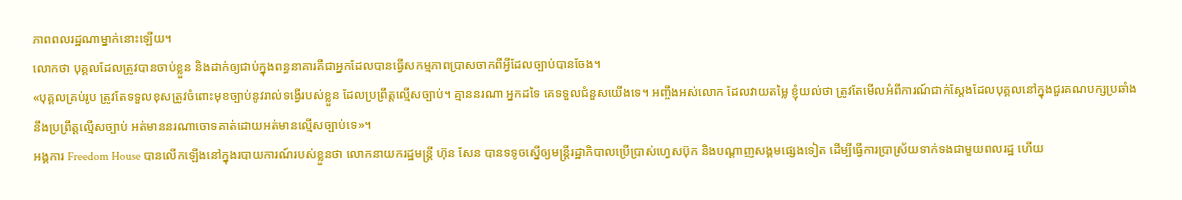ភាពពលរដ្ឋណាម្នាក់នោះឡើយ។
លោកថា បុគ្គលដែលត្រូវបានចាប់ខ្លួន និងដាក់ឲ្យជាប់ក្នុងពន្ធនាគារគឺជាអ្នកដែលបានធ្វើសកម្មភាពប្រាសចាកពីអ្វីដែលច្បាប់បានចែង។
«បុគ្គលគ្រប់រូប ត្រូវតែទទួលខុសត្រូវចំពោះមុខច្បាប់នូវរាល់ទង្វើរបស់ខ្លួន ដែលប្រព្រឹត្តល្មើសច្បាប់។ គ្មាននរណា អ្នកដទៃ គេទទួលជំនួសយើងទេ។ អញ្ចឹងអស់លោក ដែលវាយតម្លៃ ខ្ញុំយល់ថា ត្រូវតែមើលអំពីការណ៍ជាក់ស្ដែងដែលបុគ្គលនៅក្នុងជួរគណបក្សប្រឆាំងនឹងប្រព្រឹត្តល្មើសច្បាប់ អត់មាននរណាចោទគាត់ដោយអត់មានល្មើសច្បាប់ទេ»។
អង្គការ Freedom House បានលើកឡើងនៅក្នុងរបាយការណ៍របស់ខ្លួនថា លោកនាយករដ្ឋមន្ត្រី ហ៊ុន សែន បានទទូចស្នើឲ្យមន្ត្រីរដ្ឋាភិបាលប្រើប្រាស់ហ្វេសប៊ុក និងបណ្តាញសង្គមផ្សេងទៀត ដើម្បីធ្វើការប្រាស្រ័យទាក់ទងជាមួយពលរដ្ឋ ហើយ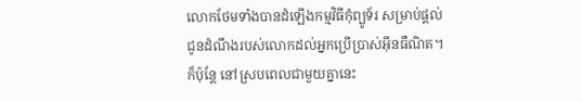លោកថែមទាំងបានដំឡើងកម្មវិធីកុំព្យូទ័រ សម្រាប់ផ្ដល់ជូនដំណឹងរបស់លោកដល់អ្នកប្រើប្រាស់អ៊ីនធឺណិត។
ក៏ប៉ុន្តែ នៅស្របពេលជាមួយគ្នានេះ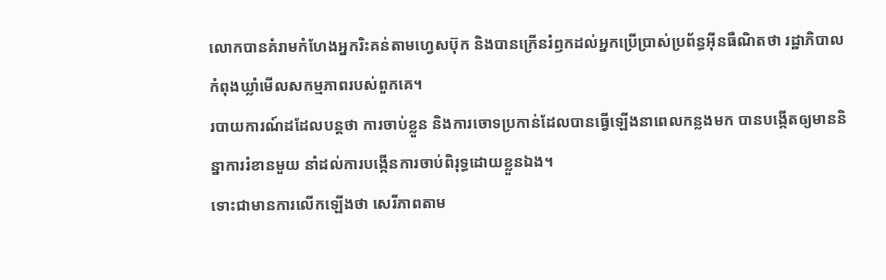លោកបានគំរាមកំហែងអ្នករិះគន់តាមហ្វេសប៊ុក និងបានក្រើនរំឭកដល់អ្នកប្រើប្រាស់ប្រព័ន្ធអ៊ីនធឺណិតថា រដ្ឋាភិបាលកំពុងឃ្លាំមើលសកម្មភាពរបស់ពួកគេ។
របាយការណ៍ដដែលបន្តថា ការចាប់ខ្លួន និងការចោទប្រកាន់ដែលបានធ្វើឡើងនាពេលកន្លងមក បានបង្កើតឲ្យមាននិន្នាការរំខានមួយ នាំដល់ការបង្កើនការចាប់ពិរុទ្ធដោយខ្លួនឯង។
ទោះជាមានការលើកឡើងថា សេរីភាពតាម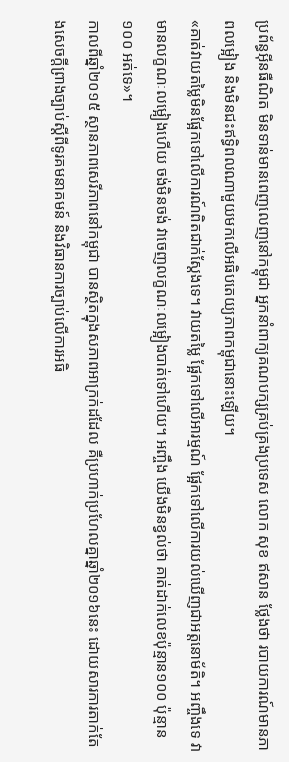ប្រព័ន្ធអ៊ីនធឺណិត មិនទាន់មានពេញលេញនៅកម្ពុជា អ្នកនាំពាក្យគណបក្សគ្រប់គ្រងប្រទេស លោក សុខ ឥសាន ថ្លែងថា របាយការណ៍មានភាពលម្អៀង និងមិនជះឥទ្ធិពលណាមួយមកលើអធិបតេយ្យភាពកម្ពុជានោះឡើយ។
«គាត់វាយតម្លៃមិនផ្អែកទៅលើការណ៍ពិតជាក់ស្ដែងទេ។ វាយតម្លៃ ផ្អែកទៅលើអារម្មណ៍ ផ្អែកទៅលើការយល់ឃើញជាអត្តនោម័តិ។ អញ្ចឹងទេ វាមានលក្ខណៈលម្អៀងហើយ ចង់មិនចង់ វាចេញលក្ខណៈលម្អៀងបាត់ទៅហើយ។ អញ្ចឹង យើងមិនខ្វល់ថា គាត់ដាក់លេខប៉ុន្មាន១០០ ប៉ុន្មាន១០០ អត់ទេ»។
កាលពីឆ្នាំ២០១៥ ស្ថានភាពសេរីភាពនៅកម្ពុជា បានស្ថិតក្នុងសភាពអាក្រក់ដដែល គឺប្រហាក់ប្រហែលគ្នាឆ្នាំ២០១៦នេះ ដោយសារការតាក់តែងសេចក្ដីព្រាងច្បាប់ស្ដីពីទូរគមនាគមន៍ និងវិធានការច្បាប់លើការអធិ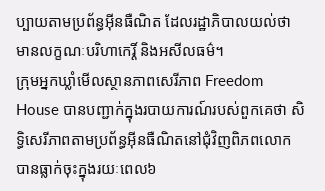ប្បាយតាមប្រព័ន្ធអ៊ីនធឺណិត ដែលរដ្ឋាភិបាលយល់ថា មានលក្ខណៈបរិហាកេរ្តិ៍ និងអសីលធម៌។
ក្រុមអ្នកឃ្លាំមើលស្ថានភាពសេរីភាព Freedom House បានបញ្ជាក់ក្នុងរបាយការណ៍របស់ពួកគេថា សិទ្ធិសេរីភាពតាមប្រព័ន្ធអ៊ីនធឺណិតនៅជុំវិញពិភពលោកបានធ្លាក់ចុះក្នុងរយៈពេល៦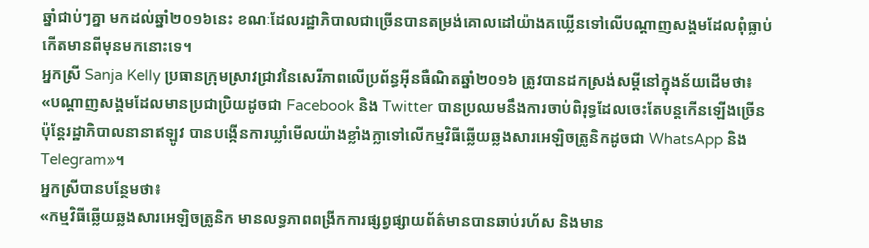ឆ្នាំជាប់ៗគ្នា មកដល់ឆ្នាំ២០១៦នេះ ខណៈដែលរដ្ឋាភិបាលជាច្រើនបានតម្រង់គោលដៅយ៉ាងគឃ្លើនទៅលើបណ្ដាញសង្គមដែលពុំធ្លាប់កើតមានពីមុនមកនោះទេ។
អ្នកស្រី Sanja Kelly ប្រធានក្រុមស្រាវជ្រាវនៃសេរីភាពលើប្រព័ន្ធអ៊ីនធឺណិតឆ្នាំ២០១៦ ត្រូវបានដកស្រង់សម្ដីនៅក្នុងន័យដើមថា៖
«បណ្ដាញសង្គមដែលមានប្រជាប្រិយដូចជា Facebook និង Twitter បានប្រឈមនឹងការចាប់ពិរុទ្ធដែលចេះតែបន្តកើនឡើងច្រើន ប៉ុន្តែរដ្ឋាភិបាលនានាឥឡូវ បានបង្កើនការឃ្លាំមើលយ៉ាងខ្លាំងក្លាទៅលើកម្មវិធីឆ្លើយឆ្លងសារអេឡិចត្រូនិកដូចជា WhatsApp និង Telegram»។
អ្នកស្រីបានបន្ថែមថា៖
«កម្មវិធីឆ្លើយឆ្លងសារអេឡិចត្រូនិក មានលទ្ធភាពពង្រីកការផ្សព្វផ្សាយព័ត៌មានបានឆាប់រហ័ស និងមាន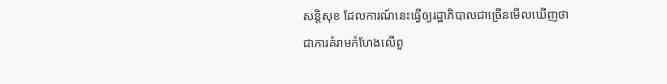សន្តិសុខ ដែលការណ៍នេះធ្វើឲ្យរដ្ឋាភិបាលជាច្រើនមើលឃើញថា ជាការគំរាមកំហែងលើពួ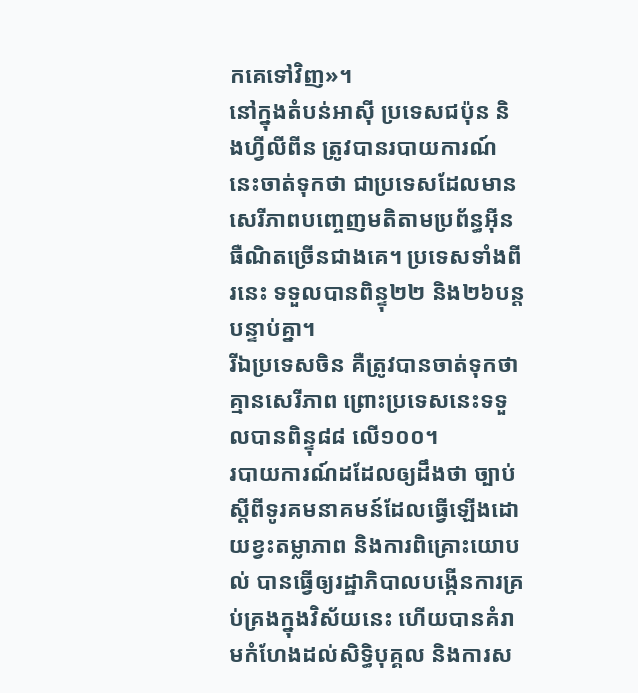កគេទៅវិញ»។
នៅក្នុងតំបន់អាស៊ី ប្រទេសជប៉ុន និងហ្វីលីពីន ត្រូវបានរបាយការណ៍នេះចាត់ទុកថា ជាប្រទេសដែលមានសេរីភាពបញ្ចេញមតិតាមប្រព័ន្ធអ៊ីនធឺណិតច្រើនជាងគេ។ ប្រទេសទាំងពីរនេះ ទទួលបានពិន្ទុ២២ និង២៦បន្តបន្ទាប់គ្នា។
រីឯប្រទេសចិន គឺត្រូវបានចាត់ទុកថាគ្មានសេរីភាព ព្រោះប្រទេសនេះទទួលបានពិន្ទុ៨៨ លើ១០០។
របាយការណ៍ដដែលឲ្យដឹងថា ច្បាប់ស្ដីពីទូរគមនាគមន៍ដែលធ្វើឡើងដោយខ្វះតម្លាភាព និងការពិគ្រោះយោបល់ បានធ្វើឲ្យរដ្ឋាភិបាលបង្កើនការគ្រប់គ្រងក្នុងវិស័យនេះ ហើយបានគំរាមកំហែងដល់សិទ្ធិបុគ្គល និងការស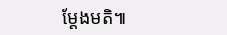ម្តែងមតិ៕